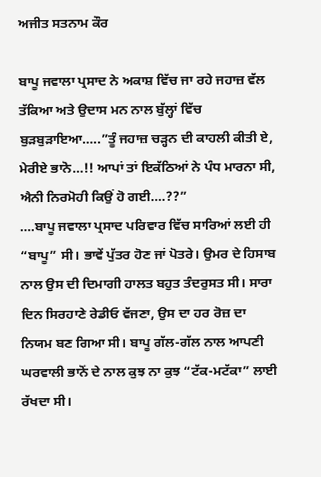ਅਜੀਤ ਸਤਨਾਮ ਕੌਰ

ਬਾਪੂ ਜਵਾਲਾ ਪ੍ਰਸਾਦ ਨੇ ਅਕਾਸ਼ ਵਿੱਚ ਜਾ ਰਹੇ ਜਹਾਜ਼ ਵੱਲ ਤੱਕਿਆ ਅਤੇ ਉਦਾਸ ਮਨ ਨਾਲ ਬੁੱਲ੍ਹਾਂ ਵਿੱਚ ਬੁੜਬੁੜਾਇਆ…..”ਤੂੰ ਜਹਾਜ਼ ਚੜ੍ਹਨ ਦੀ ਕਾਹਲੀ ਕੀਤੀ ਏ, ਮੇਰੀਏ ਭਾਨੋ…!! ਆਪਾਂ ਤਾਂ ਇਕੱਠਿਆਂ ਨੇ ਪੰਧ ਮਾਰਨਾ ਸੀ, ਐਨੀ ਨਿਰਮੋਹੀ ਕਿਉਂ ਹੋ ਗਈ….??”
….ਬਾਪੂ ਜਵਾਲਾ ਪ੍ਰਸਾਦ ਪਰਿਵਾਰ ਵਿੱਚ ਸਾਰਿਆਂ ਲਈ ਹੀ “ਬਾਪੂ” ਸੀ। ਭਾਵੇਂ ਪੁੱਤਰ ਹੋਣ ਜਾਂ ਪੋਤਰੇ। ਉਮਰ ਦੇ ਹਿਸਾਬ ਨਾਲ ਉਸ ਦੀ ਦਿਮਾਗੀ ਹਾਲਤ ਬਹੁਤ ਤੰਦਰੁਸਤ ਸੀ। ਸਾਰਾ ਦਿਨ ਸਿਰਹਾਣੇ ਰੇਡੀਓ ਵੱਜਣਾ, ਉਸ ਦਾ ਹਰ ਰੋਜ਼ ਦਾ ਨਿਯਮ ਬਣ ਗਿਆ ਸੀ। ਬਾਪੂ ਗੱਲ-ਗੱਲ ਨਾਲ ਆਪਣੀ ਘਰਵਾਲੀ ਭਾਨੋਂ ਦੇ ਨਾਲ ਕੁਝ ਨਾ ਕੁਝ “ਟੱਕ-ਮਟੱਕਾ” ਲਾਈ ਰੱਖਦਾ ਸੀ।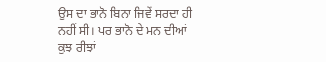ਉਸ ਦਾ ਭਾਨੋ ਬਿਨਾ ਜਿਵੇਂ ਸਰਦਾ ਹੀ ਨਹੀਂ ਸੀ। ਪਰ ਭਾਨੋ ਦੇ ਮਨ ਦੀਆਂ ਕੁਝ ਰੀਝਾਂ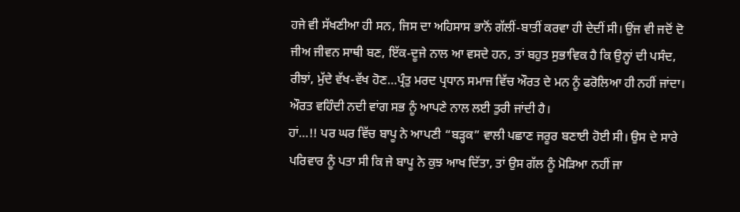ਹਜੇ ਵੀ ਸੱਖਣੀਆ ਹੀ ਸਨ, ਜਿਸ ਦਾ ਅਹਿਸਾਸ ਭਾਨੋਂ ਗੱਲੀਂ-ਬਾਤੀਂ ਕਰਵਾ ਹੀ ਦੇਦੀਂ ਸੀ। ਉਂਜ ਵੀ ਜਦੋਂ ਦੋ ਜੀਅ ਜੀਵਨ ਸਾਥੀ ਬਣ, ਇੱਕ-ਦੂਜੇ ਨਾਲ ਆ ਵਸਦੇ ਹਨ, ਤਾਂ ਬਹੁਤ ਸੁਭਾਵਿਕ ਹੈ ਕਿ ਉਨ੍ਹਾਂ ਦੀ ਪਸੰਦ, ਰੀਝਾਂ, ਮੁੱਦੇ ਵੱਖ-ਵੱਖ ਹੋਣ…ਪ੍ਰੰਤੁ ਮਰਦ ਪ੍ਰਧਾਨ ਸਮਾਜ ਵਿੱਚ ਔਰਤ ਦੇ ਮਨ ਨੂੰ ਫਰੋਲਿਆ ਹੀ ਨਹੀਂ ਜਾਂਦਾ। ਔਰਤ ਵਹਿੰਦੀ ਨਦੀ ਵਾਂਗ ਸਭ ਨੂੰ ਆਪਣੇ ਨਾਲ ਲਈ ਤੁਰੀ ਜਾਂਦੀ ਹੈ।
ਹਾਂ…!! ਪਰ ਘਰ ਵਿੱਚ ਬਾਪੂ ਨੇ ਆਪਣੀ “ਬੜ੍ਹਕ” ਵਾਲੀ ਪਛਾਣ ਜਰੂਰ ਬਣਾਈ ਹੋਈ ਸੀ। ਉਸ ਦੇ ਸਾਰੇ ਪਰਿਵਾਰ ਨੂੰ ਪਤਾ ਸੀ ਕਿ ਜੇ ਬਾਪੂ ਨੇ ਕੁਝ ਆਖ ਦਿੱਤਾ, ਤਾਂ ਉਸ ਗੱਲ ਨੂੰ ਮੋੜਿਆ ਨਹੀਂ ਜਾ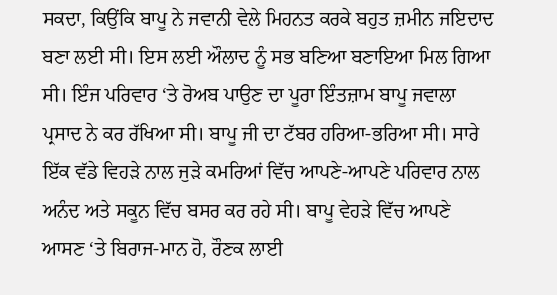ਸਕਦਾ, ਕਿਉਂਕਿ ਬਾਪੂ ਨੇ ਜਵਾਨੀ ਵੇਲੇ ਮਿਹਨਤ ਕਰਕੇ ਬਹੁਤ ਜ਼ਮੀਨ ਜਇਦਾਦ ਬਣਾ ਲਈ ਸੀ। ਇਸ ਲਈ ਔਲਾਦ ਨੂੰ ਸਭ ਬਣਿਆ ਬਣਾਇਆ ਮਿਲ ਗਿਆ ਸੀ। ਇੰਜ ਪਰਿਵਾਰ ‘ਤੇ ਰੋਅਬ ਪਾਉਣ ਦਾ ਪੂਰਾ ਇੰਤਜ਼ਾਮ ਬਾਪੂ ਜਵਾਲਾ ਪ੍ਰਸਾਦ ਨੇ ਕਰ ਰੱਖਿਆ ਸੀ। ਬਾਪੂ ਜੀ ਦਾ ਟੱਬਰ ਹਰਿਆ-ਭਰਿਆ ਸੀ। ਸਾਰੇ ਇੱਕ ਵੱਡੇ ਵਿਹੜੇ ਨਾਲ ਜੁੜੇ ਕਮਰਿਆਂ ਵਿੱਚ ਆਪਣੇ-ਆਪਣੇ ਪਰਿਵਾਰ ਨਾਲ ਅਨੰਦ ਅਤੇ ਸਕੂਨ ਵਿੱਚ ਬਸਰ ਕਰ ਰਹੇ ਸੀ। ਬਾਪੂ ਵੇਹੜੇ ਵਿੱਚ ਆਪਣੇ ਆਸਣ ‘ਤੇ ਬਿਰਾਜ-ਮਾਨ ਹੋ, ਰੌਣਕ ਲਾਈ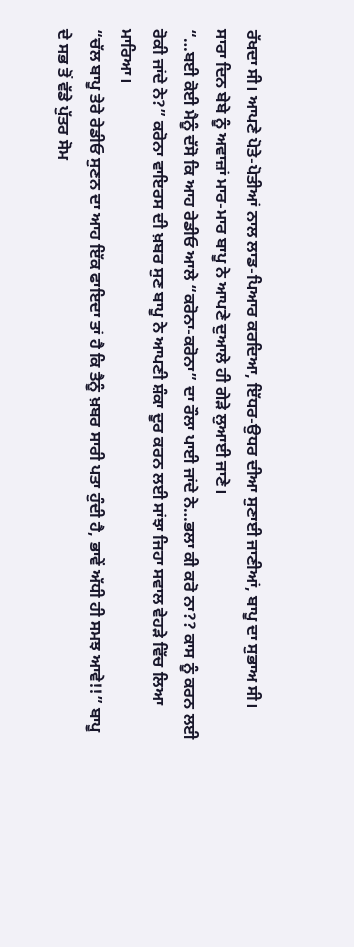ਰੱਖਦਾ ਸੀ। ਆਪਣੇ ਪੋਤੇ-ਪੋਤੀਆਂ ਨਾਲ ਲਾਡ-ਪਿਆਰ ਕਰਦਿਆ, ਇੱਧਰ-ਉਧਰ ਦੀਆ ਸੁਣਾਈ ਜਾਣੀਆਂ, ਬਾਪੂ ਦਾ ਸੁਭਾਅ ਸੀ। ਸਾਰਾ ਦਿਨ ਬੇਬੇ ਨੂੰ ਅਵਾਜ਼ਾਂ ਮਾਰ-ਮਾਰ ਬਾਪੂ ਨੇ ਆਪਣੇ ਦੁਆਲੇ ਹੀ ਗੇੜੇ ਲੁਆਈ ਜਾਣੇ।
“…ਬਈ ਕੋਈ ਮੈਨੂੰ ਦੱਸੋ ਕਿ ਆਹ ਰੇਡੀਓ ਆਲੇ “ਕਰੋਨਾ-ਕਰੋਨਾ” ਦਾ ਰੌਲਾ ਪਾਈ ਜਾਂਦੇ ਨੇ…ਭਲਾ ਕੀ ਕਰੋ ਨਾ?? ਕਾਸ ਨੂੰ ਕਰਨ ਲਈ ਰੋਕੀ ਜਾਂਦੇ ਨੇ?” ਕਰੋਨਾ ਵਾਇਰਸ ਦੀ ਖ਼ਬਰ ਸੁਣ ਬਾਪੂ ਨੇ ਆਪਣੀ ਸ਼ੰਕਾ ਦੂਰ ਕਰਨ ਲਈ ਸਾਂਝਾ ਜਿਹਾ ਸਵਾਲ ਵੇਹੜੇ ਵਿੱਚ ਲਿਆ ਮਾਰਿਆ।
“ਚੱਲ ਬਾਪੂ ਤੇਰੇ ਰੇਡੀਓ ਸੁਣਨ ਦਾ ਆਹ ਇੱਕ ਫਾਇਦਾ ਤਾਂ ਹੈ ਕਿ ਤੈਨੂੰ ਖ਼ਬਰ ਸਾਰੀ ਪਤਾ ਹੁੰਦੀ ਹੈ, ਭਾਵੇਂ ਅੱਧੀ ਹੀ ਸਮਝ ਆਵੇ!!” ਬਾਪੂ ਦੇ ਸਭ ਤੋਂ ਵੱਡੇ ਪੁੱਤਰ ਸੋਮ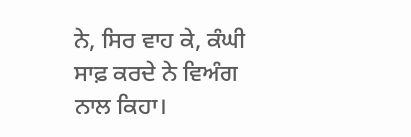ਨੇ, ਸਿਰ ਵਾਹ ਕੇ, ਕੰਘੀ ਸਾਫ਼ ਕਰਦੇ ਨੇ ਵਿਅੰਗ ਨਾਲ ਕਿਹਾ।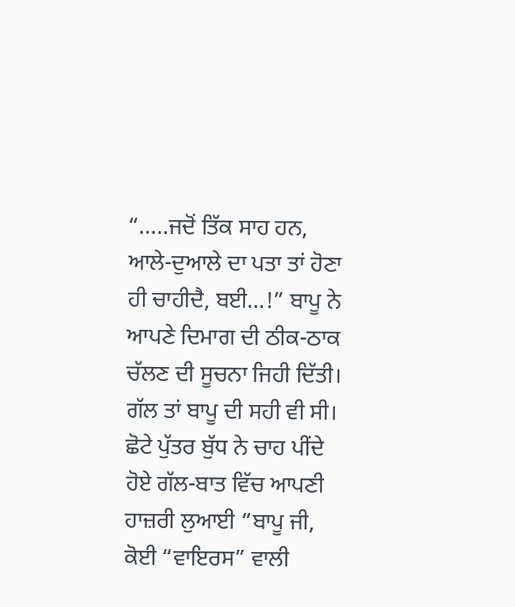“…..ਜਦੋਂ ਤਿੱਕ ਸਾਹ ਹਨ, ਆਲੇ-ਦੁਆਲੇ ਦਾ ਪਤਾ ਤਾਂ ਹੋਣਾ ਹੀ ਚਾਹੀਦੈ, ਬਈ…!” ਬਾਪੂ ਨੇ ਆਪਣੇ ਦਿਮਾਗ ਦੀ ਠੀਕ-ਠਾਕ ਚੱਲਣ ਦੀ ਸੂਚਨਾ ਜਿਹੀ ਦਿੱਤੀ। ਗੱਲ ਤਾਂ ਬਾਪੂ ਦੀ ਸਹੀ ਵੀ ਸੀ। ਛੋਟੇ ਪੁੱਤਰ ਬੁੱਧ ਨੇ ਚਾਹ ਪੀਂਦੇ ਹੋਏ ਗੱਲ-ਬਾਤ ਵਿੱਚ ਆਪਣੀ ਹਾਜ਼ਰੀ ਲੁਆਈ “ਬਾਪੂ ਜੀ, ਕੋਈ “ਵਾਇਰਸ” ਵਾਲੀ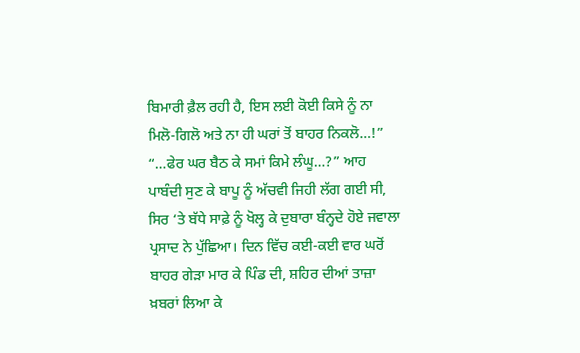ਬਿਮਾਰੀ ਫ਼ੈਲ ਰਹੀ ਹੈ, ਇਸ ਲਈ ਕੋਈ ਕਿਸੇ ਨੂੰ ਨਾ ਮਿਲੋ-ਗਿਲੋ ਅਤੇ ਨਾ ਹੀ ਘਰਾਂ ਤੋਂ ਬਾਹਰ ਨਿਕਲੋ…!”
“…ਫੇਰ ਘਰ ਬੈਠ ਕੇ ਸਮਾਂ ਕਿਮੇ ਲੰਘੂ…?” ਆਹ ਪਾਬੰਦੀ ਸੁਣ ਕੇ ਬਾਪੂ ਨੂੰ ਅੱਚਵੀ ਜਿਹੀ ਲੱਗ ਗਈ ਸੀ, ਸਿਰ ‘ਤੇ ਬੱਧੇ ਸਾਫ਼ੇ ਨੂੰ ਖੋਲ੍ਹ ਕੇ ਦੁਬਾਰਾ ਬੰਨ੍ਹਦੇ ਹੋਏ ਜਵਾਲਾ ਪ੍ਰਸਾਦ ਨੇ ਪੁੱਛਿਆ। ਦਿਨ ਵਿੱਚ ਕਈ-ਕਈ ਵਾਰ ਘਰੋਂ ਬਾਹਰ ਗੇੜਾ ਮਾਰ ਕੇ ਪਿੰਡ ਦੀ, ਸ਼ਹਿਰ ਦੀਆਂ ਤਾਜ਼ਾ ਖ਼ਬਰਾਂ ਲਿਆ ਕੇ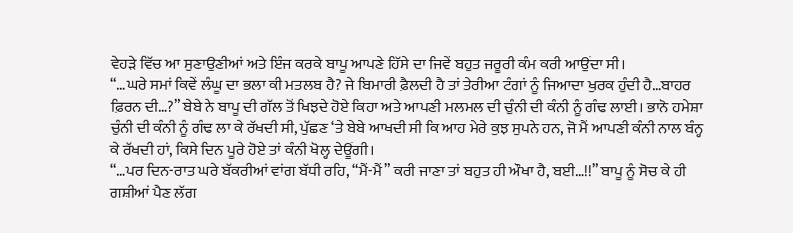ਵੇਹੜੇ ਵਿੱਚ ਆ ਸੁਣਾਉਣੀਆਂ ਅਤੇ ਇੰਜ ਕਰਕੇ ਬਾਪੂ ਆਪਣੇ ਹਿੱਸੇ ਦਾ ਜਿਵੇਂ ਬਹੁਤ ਜਰੂਰੀ ਕੰਮ ਕਰੀ ਆਉਂਦਾ ਸੀ।
“…ਘਰੇ ਸਮਾਂ ਕਿਵੇਂ ਲੰਘੂ ਦਾ ਭਲਾ ਕੀ ਮਤਲਬ ਹੈ? ਜੇ ਬਿਮਾਰੀ ਫ਼ੈਲਦੀ ਹੈ ਤਾਂ ਤੇਰੀਆ ਟੰਗਾਂ ਨੂੰ ਜਿਆਦਾ ਖੁਰਕ ਹੁੰਦੀ ਹੈ…ਬਾਹਰ ਫ਼ਿਰਨ ਦੀ…?” ਬੇਬੇ ਨੇ ਬਾਪੂ ਦੀ ਗੱਲ ਤੋਂ ਖਿਝਦੇ ਹੋਏ ਕਿਹਾ ਅਤੇ ਆਪਣੀ ਮਲਮਲ ਦੀ ਚੁੰਨੀ ਦੀ ਕੰਨੀ ਨੂੰ ਗੰਢ ਲਾਈ। ਭਾਨੋ ਹਮੇਸ਼ਾ ਚੁੰਨੀ ਦੀ ਕੰਨੀ ਨੂੰ ਗੰਢ ਲਾ ਕੇ ਰੱਖਦੀ ਸੀ, ਪੁੱਛਣ ‘ਤੇ ਬੇਬੇ ਆਖਦੀ ਸੀ ਕਿ ਆਹ ਮੇਰੇ ਕੁਝ ਸੁਪਨੇ ਹਨ, ਜੋ ਮੈਂ ਆਪਣੀ ਕੰਨੀ ਨਾਲ ਬੰਨ੍ਹ ਕੇ ਰੱਖਦੀ ਹਾਂ, ਕਿਸੇ ਦਿਨ ਪੂਰੇ ਹੋਏ ਤਾਂ ਕੰਨੀ ਖੋਲ੍ਹ ਦੇਊਂਗੀ।
“…ਪਰ ਦਿਨ-ਰਾਤ ਘਰੇ ਬੱਕਰੀਆਂ ਵਾਂਗ ਬੱਧੀ ਰਹਿ, “ਮੈਂ-ਮੈਂ” ਕਰੀ ਜਾਣਾ ਤਾਂ ਬਹੁਤ ਹੀ ਔਖਾ ਹੈ, ਬਈ…!!” ਬਾਪੂ ਨੂੰ ਸੋਚ ਕੇ ਹੀ ਗਸ਼ੀਆਂ ਪੈਣ ਲੱਗ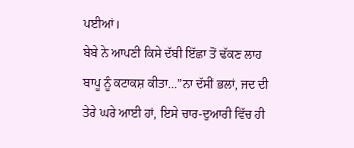ਪਈਆਂ।
ਬੇਬੇ ਨੇ ਆਪਣੀ ਕਿਸੇ ਦੱਬੀ ਇੱਛਾ ਤੋਂ ਢੱਕਣ ਲਾਹ ਬਾਪੂ ਨੂੰ ਕਟਾਕਸ਼ ਕੀਤਾ…”ਨਾ ਦੱਸੀਂ ਭਲਾਂ, ਜਦ ਦੀ ਤੇਰੇ ਘਰੇ ਆਈ ਹਾਂ, ਇਸੇ ਚਾਰ-ਦੁਆਰੀ ਵਿੱਚ ਹੀ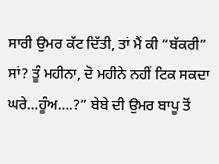ਸਾਰੀ ਉਮਰ ਕੱਟ ਦਿੱਤੀ, ਤਾਂ ਮੈਂ ਕੀ “ਬੱਕਰੀ” ਸਾਂ? ਤੂੰ ਮਹੀਨਾ, ਦੋ ਮਹੀਨੇ ਨਹੀਂ ਟਿਕ ਸਕਦਾ ਘਰੇ…ਹੂੰਅ….?” ਬੇਬੇ ਦੀ ਉਮਰ ਬਾਪੂ ਤੋਂ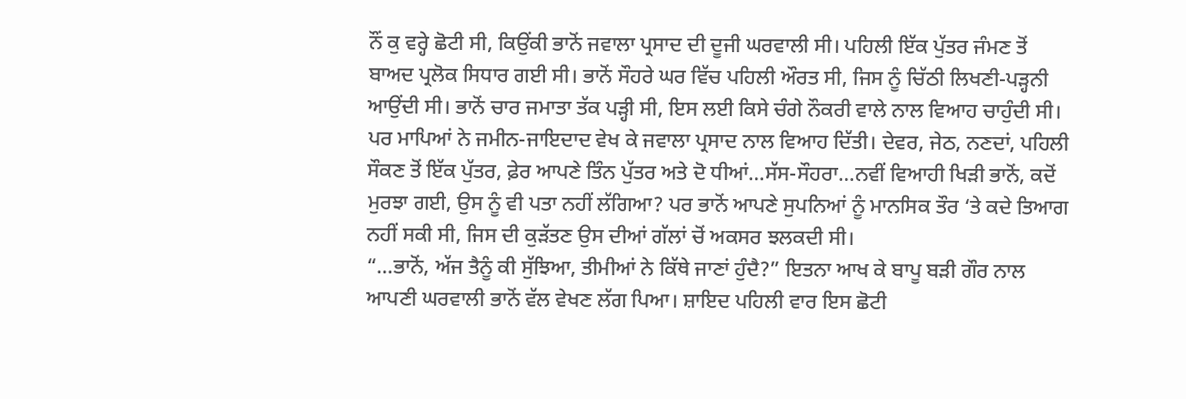ਨੌਂ ਕੁ ਵਰ੍ਹੇ ਛੋਟੀ ਸੀ, ਕਿਉਂਕੀ ਭਾਨੋਂ ਜਵਾਲਾ ਪ੍ਰਸਾਦ ਦੀ ਦੂਜੀ ਘਰਵਾਲੀ ਸੀ। ਪਹਿਲੀ ਇੱਕ ਪੁੱਤਰ ਜੰਮਣ ਤੋਂ ਬਾਅਦ ਪ੍ਰਲੋਕ ਸਿਧਾਰ ਗਈ ਸੀ। ਭਾਨੋਂ ਸੌਹਰੇ ਘਰ ਵਿੱਚ ਪਹਿਲੀ ਔਰਤ ਸੀ, ਜਿਸ ਨੂੰ ਚਿੱਠੀ ਲਿਖਣੀ-ਪੜ੍ਹਨੀ ਆਉਂਦੀ ਸੀ। ਭਾਨੋਂ ਚਾਰ ਜਮਾਤਾ ਤੱਕ ਪੜ੍ਹੀ ਸੀ, ਇਸ ਲਈ ਕਿਸੇ ਚੰਗੇ ਨੌਕਰੀ ਵਾਲੇ ਨਾਲ ਵਿਆਹ ਚਾਹੁੰਦੀ ਸੀ। ਪਰ ਮਾਪਿਆਂ ਨੇ ਜਮੀਨ-ਜਾਇਦਾਦ ਵੇਖ ਕੇ ਜਵਾਲਾ ਪ੍ਰਸਾਦ ਨਾਲ ਵਿਆਹ ਦਿੱਤੀ। ਦੇਵਰ, ਜੇਠ, ਨਣਦਾਂ, ਪਹਿਲੀ ਸੌਕਣ ਤੋਂ ਇੱਕ ਪੁੱਤਰ, ਫ਼ੇਰ ਆਪਣੇ ਤਿੰਨ ਪੁੱਤਰ ਅਤੇ ਦੋ ਧੀਆਂ…ਸੱਸ-ਸੌਹਰਾ…ਨਵੀਂ ਵਿਆਹੀ ਖਿੜੀ ਭਾਨੋਂ, ਕਦੋਂ ਮੁਰਝਾ ਗਈ, ਉਸ ਨੂੰ ਵੀ ਪਤਾ ਨਹੀਂ ਲੱਗਿਆ? ਪਰ ਭਾਨੋਂ ਆਪਣੇ ਸੁਪਨਿਆਂ ਨੂੰ ਮਾਨਸਿਕ ਤੌਰ ‘ਤੇ ਕਦੇ ਤਿਆਗ ਨਹੀਂ ਸਕੀ ਸੀ, ਜਿਸ ਦੀ ਕੁੜੱਤਣ ਉਸ ਦੀਆਂ ਗੱਲਾਂ ਚੋਂ ਅਕਸਰ ਝਲਕਦੀ ਸੀ।
“…ਭਾਨੋਂ, ਅੱਜ ਤੈਨੂੰ ਕੀ ਸੁੱਝਿਆ, ਤੀਮੀਆਂ ਨੇ ਕਿੱਥੇ ਜਾਣਾਂ ਹੁੰਦੈ?” ਇਤਨਾ ਆਖ ਕੇ ਬਾਪੂ ਬੜੀ ਗੌਰ ਨਾਲ ਆਪਣੀ ਘਰਵਾਲੀ ਭਾਨੋਂ ਵੱਲ ਵੇਖਣ ਲੱਗ ਪਿਆ। ਸ਼ਾਇਦ ਪਹਿਲੀ ਵਾਰ ਇਸ ਛੋਟੀ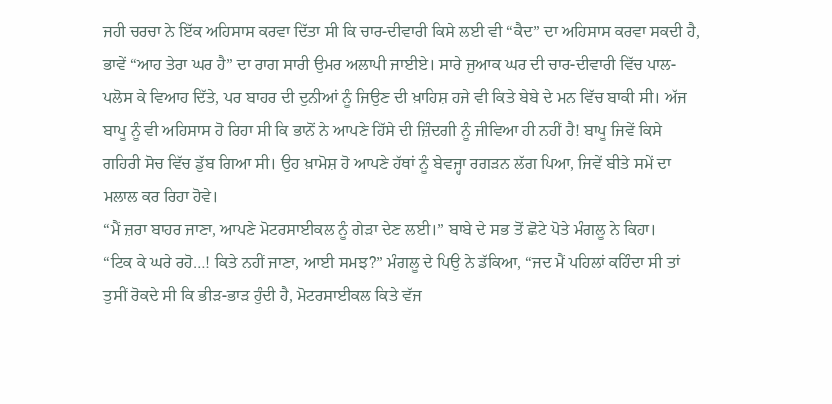ਜਹੀ ਚਰਚਾ ਨੇ ਇੱਕ ਅਹਿਸਾਸ ਕਰਵਾ ਦਿੱਤਾ ਸੀ ਕਿ ਚਾਰ-ਦੀਵਾਰੀ ਕਿਸੇ ਲਈ ਵੀ “ਕੈਦ” ਦਾ ਅਹਿਸਾਸ ਕਰਵਾ ਸਕਦੀ ਹੈ, ਭਾਵੇਂ “ਆਹ ਤੇਰਾ ਘਰ ਹੈ” ਦਾ ਰਾਗ ਸਾਰੀ ਉਮਰ ਅਲਾਪੀ ਜਾਈਏ। ਸਾਰੇ ਜੁਆਕ ਘਰ ਦੀ ਚਾਰ-ਦੀਵਾਰੀ ਵਿੱਚ ਪਾਲ-ਪਲੋਸ ਕੇ ਵਿਆਹ ਦਿੱਤੇ, ਪਰ ਬਾਹਰ ਦੀ ਦੁਨੀਆਂ ਨੂੰ ਜਿਉਣ ਦੀ ਖ਼ਾਹਿਸ਼ ਹਜੇ ਵੀ ਕਿਤੇ ਬੇਬੇ ਦੇ ਮਨ ਵਿੱਚ ਬਾਕੀ ਸੀ। ਅੱਜ ਬਾਪੂ ਨੂੰ ਵੀ ਅਹਿਸਾਸ ਹੋ ਰਿਹਾ ਸੀ ਕਿ ਭਾਨੋਂ ਨੇ ਆਪਣੇ ਹਿੱਸੇ ਦੀ ਜ਼ਿੰਦਗੀ ਨੂੰ ਜੀਵਿਆ ਹੀ ਨਹੀਂ ਹੈ! ਬਾਪੂ ਜਿਵੇਂ ਕਿਸੇ ਗਹਿਰੀ ਸੋਚ ਵਿੱਚ ਡੁੱਬ ਗਿਆ ਸੀ। ਉਹ ਖ਼ਾਮੋਸ਼ ਹੋ ਆਪਣੇ ਹੱਥਾਂ ਨੂੰ ਬੇਵਜ੍ਹਾ ਰਗੜਨ ਲੱਗ ਪਿਆ, ਜਿਵੇਂ ਬੀਤੇ ਸਮੇਂ ਦਾ ਮਲਾਲ ਕਰ ਰਿਹਾ ਹੋਵੇ।
“ਮੈਂ ਜ਼ਰਾ ਬਾਹਰ ਜਾਣਾ, ਆਪਣੇ ਮੋਟਰਸਾਈਕਲ ਨੂੰ ਗੇੜਾ ਦੇਣ ਲਈ।” ਬਾਬੇ ਦੇ ਸਭ ਤੋਂ ਛੋਟੇ ਪੋਤੇ ਮੰਗਲੂ ਨੇ ਕਿਹਾ।
“ਟਿਕ ਕੇ ਘਰੇ ਰਹੋ…! ਕਿਤੇ ਨਹੀਂ ਜਾਣਾ, ਆਈ ਸਮਝ?” ਮੰਗਲੂ ਦੇ ਪਿਉ ਨੇ ਡੱਕਿਆ, “ਜਦ ਮੈਂ ਪਹਿਲਾਂ ਕਹਿੰਦਾ ਸੀ ਤਾਂ ਤੁਸੀਂ ਰੋਕਦੇ ਸੀ ਕਿ ਭੀੜ-ਭਾੜ ਹੁੰਦੀ ਹੈ, ਮੋਟਰਸਾਈਕਲ ਕਿਤੇ ਵੱਜ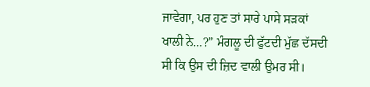ਜਾਵੇਗਾ, ਪਰ ਹੁਣ ਤਾਂ ਸਾਰੇ ਪਾਸੇ ਸੜਕਾਂ ਖਾਲੀ ਨੇ…?” ਮੰਗਲੂ ਦੀ ਫੁੱਟਦੀ ਮੁੱਛ ਦੱਸਦੀ ਸੀ ਕਿ ਉਸ ਦੀ ਜ਼ਿਦ ਵਾਲੀ ਉਮਰ ਸੀ।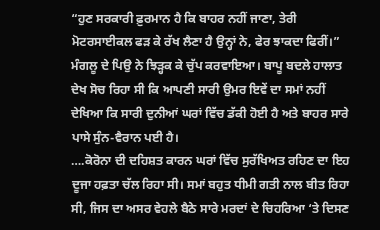“ਹੁਣ ਸਰਕਾਰੀ ਫ਼ੁਰਮਾਨ ਹੈ ਕਿ ਬਾਹਰ ਨਹੀਂ ਜਾਣਾ, ਤੇਰੀ ਮੋਟਰਸਾਈਕਲ ਫੜ ਕੇ ਰੱਖ ਲੈਣਾ ਹੈ ਉਨ੍ਹਾਂ ਨੇ, ਫੇਰ ਝਾਕਦਾ ਫਿਰੀਂ।” ਮੰਗਲੂ ਦੇ ਪਿਉ ਨੇ ਝਿੜ੍ਹਕ ਕੇ ਚੁੱਪ ਕਰਵਾਇਆ। ਬਾਪੂ ਬਦਲੇ ਹਾਲਾਤ ਦੇਖ ਸੋਚ ਰਿਹਾ ਸੀ ਕਿ ਆਪਣੀ ਸਾਰੀ ਉਮਰ ਇਵੇਂ ਦਾ ਸਮਾਂ ਨਹੀਂ ਦੇਖਿਆ ਕਿ ਸਾਰੀ ਦੁਨੀਆਂ ਘਰਾਂ ਵਿੱਚ ਡੱਕੀ ਹੋਈ ਹੈ ਅਤੇ ਬਾਹਰ ਸਾਰੇ ਪਾਸੇ ਸੁੰਨ-ਵੈਰਾਨ ਪਈ ਹੈ।
….ਕੋਰੋਨਾ ਦੀ ਦਹਿਸ਼ਤ ਕਾਰਨ ਘਰਾਂ ਵਿੱਚ ਸੁਰੱਖਿਅਤ ਰਹਿਣ ਦਾ ਇਹ ਦੂਜਾ ਹਫ਼ਤਾ ਚੱਲ ਰਿਹਾ ਸੀ। ਸਮਾਂ ਬਹੁਤ ਧੀਮੀ ਗਤੀ ਨਾਲ ਬੀਤ ਰਿਹਾ ਸੀ, ਜਿਸ ਦਾ ਅਸਰ ਵੇਹਲੇ ਬੈਠੇ ਸਾਰੇ ਮਰਦਾਂ ਦੇ ਚਿਹਰਿਆ ‘ਤੇ ਦਿਸਣ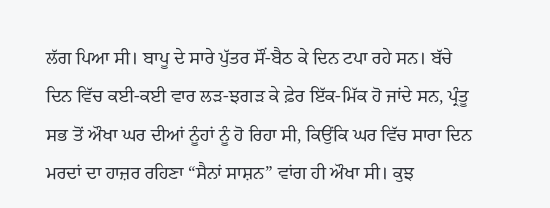ਲੱਗ ਪਿਆ ਸੀ। ਬਾਪੂ ਦੇ ਸਾਰੇ ਪੁੱਤਰ ਸੌਂ-ਬੈਠ ਕੇ ਦਿਨ ਟਪਾ ਰਹੇ ਸਨ। ਬੱਚੇ ਦਿਨ ਵਿੱਚ ਕਈ-ਕਈ ਵਾਰ ਲੜ-ਝਗੜ ਕੇ ਫ਼ੇਰ ਇੱਕ-ਮਿੱਕ ਹੋ ਜਾਂਦੇ ਸਨ, ਪ੍ਰੰਤੂ ਸਭ ਤੋਂ ਔਖਾ ਘਰ ਦੀਆਂ ਨੂੰਹਾਂ ਨੂੰ ਹੋ ਰਿਹਾ ਸੀ, ਕਿਉਂਕਿ ਘਰ ਵਿੱਚ ਸਾਰਾ ਦਿਨ ਮਰਦਾਂ ਦਾ ਹਾਜ਼ਰ ਰਹਿਣਾ “ਸੈਨਾਂ ਸਾਸ਼ਨ” ਵਾਂਗ ਹੀ ਔਖਾ ਸੀ। ਕੁਝ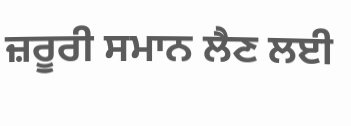ਜ਼ਰੂਰੀ ਸਮਾਨ ਲੈਣ ਲਈ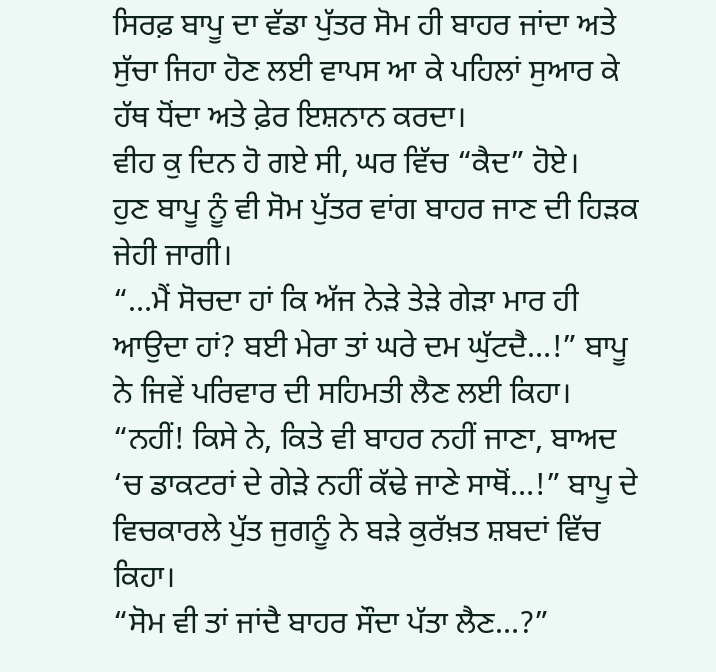ਸਿਰਫ਼ ਬਾਪੂ ਦਾ ਵੱਡਾ ਪੁੱਤਰ ਸੋਮ ਹੀ ਬਾਹਰ ਜਾਂਦਾ ਅਤੇ ਸੁੱਚਾ ਜਿਹਾ ਹੋਣ ਲਈ ਵਾਪਸ ਆ ਕੇ ਪਹਿਲਾਂ ਸੁਆਰ ਕੇ ਹੱਥ ਧੋਂਦਾ ਅਤੇ ਫ਼ੇਰ ਇਸ਼ਨਾਨ ਕਰਦਾ।
ਵੀਹ ਕੁ ਦਿਨ ਹੋ ਗਏ ਸੀ, ਘਰ ਵਿੱਚ “ਕੈਦ” ਹੋਏ।
ਹੁਣ ਬਾਪੂ ਨੂੰ ਵੀ ਸੋਮ ਪੁੱਤਰ ਵਾਂਗ ਬਾਹਰ ਜਾਣ ਦੀ ਹਿੜਕ ਜੇਹੀ ਜਾਗੀ।
“…ਮੈਂ ਸੋਚਦਾ ਹਾਂ ਕਿ ਅੱਜ ਨੇੜੇ ਤੇੜੇ ਗੇੜਾ ਮਾਰ ਹੀ ਆਉਦਾ ਹਾਂ? ਬਈ ਮੇਰਾ ਤਾਂ ਘਰੇ ਦਮ ਘੁੱਟਦੈ…!” ਬਾਪੂ ਨੇ ਜਿਵੇਂ ਪਰਿਵਾਰ ਦੀ ਸਹਿਮਤੀ ਲੈਣ ਲਈ ਕਿਹਾ।
“ਨਹੀਂ! ਕਿਸੇ ਨੇ, ਕਿਤੇ ਵੀ ਬਾਹਰ ਨਹੀਂ ਜਾਣਾ, ਬਾਅਦ ‘ਚ ਡਾਕਟਰਾਂ ਦੇ ਗੇੜੇ ਨਹੀਂ ਕੱਢੇ ਜਾਣੇ ਸਾਥੋਂ…!” ਬਾਪੂ ਦੇ ਵਿਚਕਾਰਲੇ ਪੁੱਤ ਜੁਗਨੂੰ ਨੇ ਬੜੇ ਕੁਰੱਖ਼ਤ ਸ਼ਬਦਾਂ ਵਿੱਚ ਕਿਹਾ।
“ਸੋਮ ਵੀ ਤਾਂ ਜਾਂਦੈ ਬਾਹਰ ਸੌਦਾ ਪੱਤਾ ਲੈਣ…?”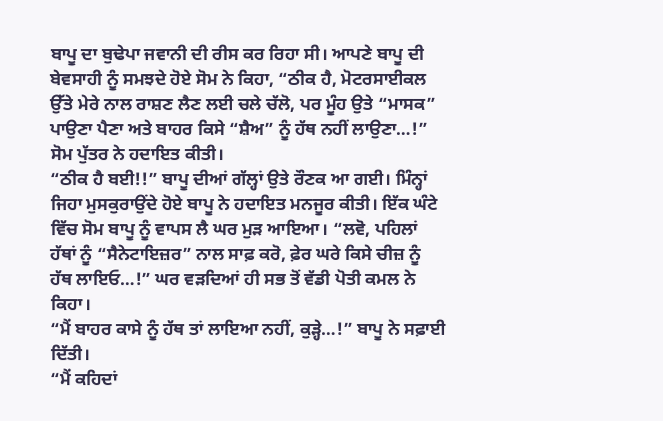ਬਾਪੂ ਦਾ ਬੁਢੇਪਾ ਜਵਾਨੀ ਦੀ ਰੀਸ ਕਰ ਰਿਹਾ ਸੀ। ਆਪਣੇ ਬਾਪੂ ਦੀ ਬੇਵਸਾਹੀ ਨੂੰ ਸਮਝਦੇ ਹੋਏ ਸੋਮ ਨੇ ਕਿਹਾ, “ਠੀਕ ਹੈ, ਮੋਟਰਸਾਈਕਲ ਉੱਤੇ ਮੇਰੇ ਨਾਲ ਰਾਸ਼ਣ ਲੈਣ ਲਈ ਚਲੇ ਚੱਲੋ, ਪਰ ਮੂੰਹ ਉਤੇ “ਮਾਸਕ” ਪਾਉਣਾ ਪੈਣਾ ਅਤੇ ਬਾਹਰ ਕਿਸੇ “ਸ਼ੈਅ” ਨੂੰ ਹੱਥ ਨਹੀਂ ਲਾਉਣਾ…!” ਸੋਮ ਪੁੱਤਰ ਨੇ ਹਦਾਇਤ ਕੀਤੀ।
“ਠੀਕ ਹੈ ਬਈ!!” ਬਾਪੂ ਦੀਆਂ ਗੱਲ੍ਹਾਂ ਉਤੇ ਰੌਣਕ ਆ ਗਈ। ਮਿੰਨ੍ਹਾਂ ਜਿਹਾ ਮੁਸਕੁਰਾਉਂਦੇ ਹੋਏ ਬਾਪੂ ਨੇ ਹਦਾਇਤ ਮਨਜੂਰ ਕੀਤੀ। ਇੱਕ ਘੰਟੇ ਵਿੱਚ ਸੋਮ ਬਾਪੂ ਨੂੰ ਵਾਪਸ ਲੈ ਘਰ ਮੁੜ ਆਇਆ। “ਲਵੋ, ਪਹਿਲਾਂ ਹੱਥਾਂ ਨੂੰ “ਸੈਨੇਟਾਇਜ਼ਰ” ਨਾਲ ਸਾਫ਼ ਕਰੋ, ਫ਼ੇਰ ਘਰੇ ਕਿਸੇ ਚੀਜ਼ ਨੂੰ ਹੱਥ ਲਾਇਓ…!” ਘਰ ਵੜਦਿਆਂ ਹੀ ਸਭ ਤੋਂ ਵੱਡੀ ਪੋਤੀ ਕਮਲ ਨੇ ਕਿਹਾ।
“ਮੈਂ ਬਾਹਰ ਕਾਸੇ ਨੂੰ ਹੱਥ ਤਾਂ ਲਾਇਆ ਨਹੀਂ, ਕੁੜ੍ਹੇ…!” ਬਾਪੂ ਨੇ ਸਫ਼ਾਈ ਦਿੱਤੀ।
“ਮੈਂ ਕਹਿਦਾਂ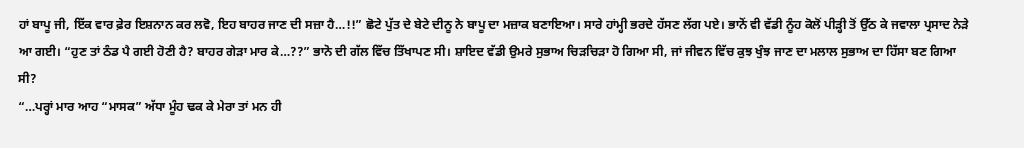ਹਾਂ ਬਾਪੂ ਜੀ, ਇੱਕ ਵਾਰ ਫ਼ੇਰ ਇਸ਼ਨਾਨ ਕਰ ਲਵੋ, ਇਹ ਬਾਹਰ ਜਾਣ ਦੀ ਸਜ਼ਾ ਹੈ…!!” ਛੋਟੇ ਪੁੱਤ ਦੇ ਬੇਟੇ ਦੀਨੂ ਨੇ ਬਾਪੂ ਦਾ ਮਜ਼ਾਕ ਬਣਾਇਆ। ਸਾਰੇ ਹਾਂਮ੍ਹੀ ਭਰਦੇ ਹੱਸਣ ਲੱਗ ਪਏ। ਭਾਨੋਂ ਵੀ ਵੱਡੀ ਨੂੰਹ ਕੋਲੋਂ ਪੀੜ੍ਹੀ ਤੋਂ ਉੱਠ ਕੇ ਜਵਾਲਾ ਪ੍ਰਸਾਦ ਨੇੜੇ ਆ ਗਈ। “ਹੁਣ ਤਾਂ ਠੰਡ ਪੈ ਗਈ ਹੋਣੀ ਹੈ? ਬਾਹਰ ਗੇੜਾ ਮਾਰ ਕੇ…??” ਭਾਨੋ ਦੀ ਗੱਲ ਵਿੱਚ ਤਿੱਖਾਪਣ ਸੀ। ਸ਼ਾਇਦ ਵੱਡੀ ਉਮਰੇ ਸੁਭਾਅ ਚਿੜਚਿੜਾ ਹੋ ਗਿਆ ਸੀ, ਜਾਂ ਜੀਵਨ ਵਿੱਚ ਕੁਝ ਖੁੰਝ ਜਾਣ ਦਾ ਮਲਾਲ ਸੁਭਾਅ ਦਾ ਹਿੱਸਾ ਬਣ ਗਿਆ ਸੀ?
“…ਪਰ੍ਹਾਂ ਮਾਰ ਆਹ “ਮਾਸਕ” ਅੱਧਾ ਮੂੰਹ ਢਕ ਕੇ ਮੇਰਾ ਤਾਂ ਮਨ ਹੀ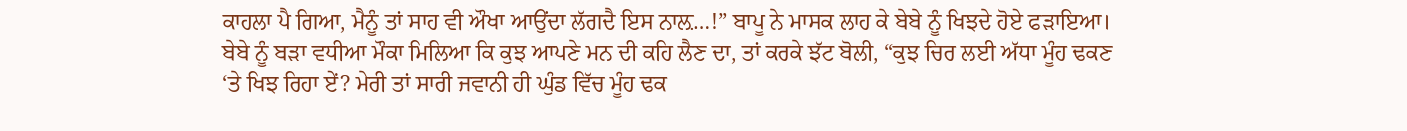ਕਾਹਲਾ ਪੈ ਗਿਆ, ਮੈਨੂੰ ਤਾਂ ਸਾਹ ਵੀ ਔਖਾ ਆਉਂਦਾ ਲੱਗਦੈ ਇਸ ਨਾਲ਼…!” ਬਾਪੂ ਨੇ ਮਾਸਕ ਲਾਹ ਕੇ ਬੇਬੇ ਨੂੰ ਖਿਝਦੇ ਹੋਏ ਫੜਾਇਆ।
ਬੇਬੇ ਨੂੰ ਬੜਾ ਵਧੀਆ ਮੌਕਾ ਮਿਲਿਆ ਕਿ ਕੁਝ ਆਪਣੇ ਮਨ ਦੀ ਕਹਿ ਲੈਣ ਦਾ, ਤਾਂ ਕਰਕੇ ਝੱਟ ਬੋਲੀ, “ਕੁਝ ਚਿਰ ਲਈ ਅੱਧਾ ਮੂੰਹ ਢਕਣ ‘ਤੇ ਖਿਝ ਰਿਹਾ ਏਂ? ਮੇਰੀ ਤਾਂ ਸਾਰੀ ਜਵਾਨੀ ਹੀ ਘੁੰਡ ਵਿੱਚ ਮੂੰਹ ਢਕ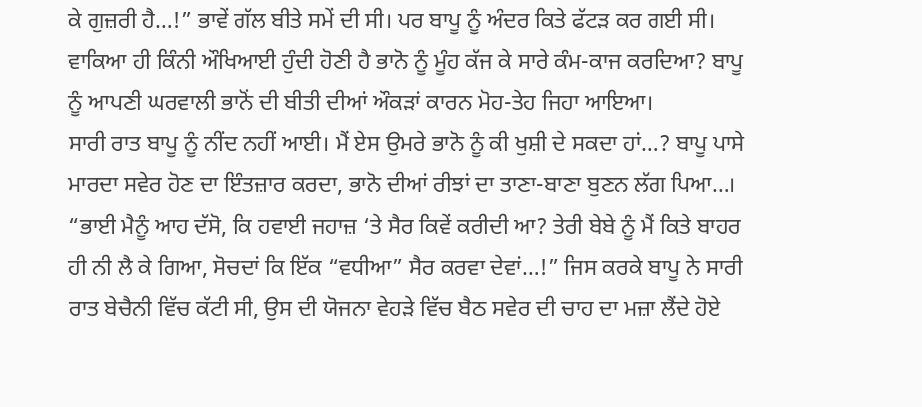ਕੇ ਗੁਜ਼ਰੀ ਹੈ…!” ਭਾਵੇਂ ਗੱਲ ਬੀਤੇ ਸਮੇਂ ਦੀ ਸੀ। ਪਰ ਬਾਪੂ ਨੂੰ ਅੰਦਰ ਕਿਤੇ ਫੱਟੜ ਕਰ ਗਈ ਸੀ। ਵਾਕਿਆ ਹੀ ਕਿੰਨੀ ਔਖਿਆਈ ਹੁੰਦੀ ਹੋਣੀ ਹੈ ਭਾਨੋ ਨੂੰ ਮੂੰਹ ਕੱਜ ਕੇ ਸਾਰੇ ਕੰਮ-ਕਾਜ ਕਰਦਿਆ? ਬਾਪੂ ਨੂੰ ਆਪਣੀ ਘਰਵਾਲੀ ਭਾਨੋਂ ਦੀ ਬੀਤੀ ਦੀਆਂ ਔਕੜਾਂ ਕਾਰਨ ਮੋਹ-ਤੇਹ ਜਿਹਾ ਆਇਆ।
ਸਾਰੀ ਰਾਤ ਬਾਪੂ ਨੂੰ ਨੀਂਦ ਨਹੀਂ ਆਈ। ਮੈਂ ਏਸ ਉਮਰੇ ਭਾਨੋ ਨੂੰ ਕੀ ਖੁਸ਼ੀ ਦੇ ਸਕਦਾ ਹਾਂ…? ਬਾਪੂ ਪਾਸੇ ਮਾਰਦਾ ਸਵੇਰ ਹੋਣ ਦਾ ਇੰਤਜ਼ਾਰ ਕਰਦਾ, ਭਾਨੋ ਦੀਆਂ ਰੀਝਾਂ ਦਾ ਤਾਣਾ-ਬਾਣਾ ਬੁਣਨ ਲੱਗ ਪਿਆ…।
“ਭਾਈ ਮੈਨੂੰ ਆਹ ਦੱਸੋ, ਕਿ ਹਵਾਈ ਜਹਾਜ਼ ‘ਤੇ ਸੈਰ ਕਿਵੇਂ ਕਰੀਦੀ ਆ? ਤੇਰੀ ਬੇਬੇ ਨੂੰ ਮੈਂ ਕਿਤੇ ਬਾਹਰ ਹੀ ਨੀ ਲੈ ਕੇ ਗਿਆ, ਸੋਚਦਾਂ ਕਿ ਇੱਕ “ਵਧੀਆ” ਸੈਰ ਕਰਵਾ ਦੇਵਾਂ…!” ਜਿਸ ਕਰਕੇ ਬਾਪੂ ਨੇ ਸਾਰੀ ਰਾਤ ਬੇਚੈਨੀ ਵਿੱਚ ਕੱਟੀ ਸੀ, ਉਸ ਦੀ ਯੋਜਨਾ ਵੇਹੜੇ ਵਿੱਚ ਬੈਠ ਸਵੇਰ ਦੀ ਚਾਹ ਦਾ ਮਜ਼ਾ ਲੈਂਦੇ ਹੋਏ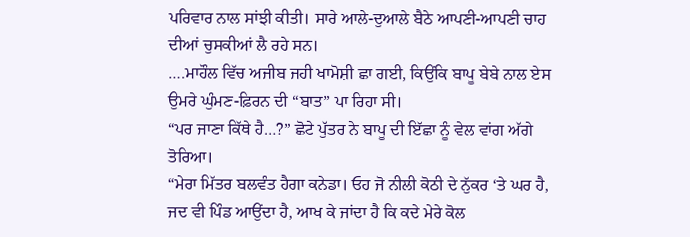ਪਰਿਵਾਰ ਨਾਲ ਸਾਂਝੀ ਕੀਤੀ। ਸਾਰੇ ਆਲੇ-ਦੁਆਲੇ ਬੈਠੇ ਆਪਣੀ-ਆਪਣੀ ਚਾਹ ਦੀਆਂ ਚੁਸਕੀਆਂ ਲੈ ਰਹੇ ਸਨ।
….ਮਾਹੌਲ ਵਿੱਚ ਅਜੀਬ ਜਹੀ ਖਾਮੋਸ਼ੀ ਛਾ ਗਈ, ਕਿਉਂਕਿ ਬਾਪੂ ਬੇਬੇ ਨਾਲ ਏਸ ਉਮਰੇ ਘੁੰਮਣ-ਫ਼ਿਰਨ ਦੀ “ਬਾਤ” ਪਾ ਰਿਹਾ ਸੀ।
“ਪਰ ਜਾਣਾ ਕਿੱਥੇ ਹੈ…?” ਛੋਟੇ ਪੁੱਤਰ ਨੇ ਬਾਪੂ ਦੀ ਇੱਛਾ ਨੂੰ ਵੇਲ ਵਾਂਗ ਅੱਗੇ ਤੋਰਿਆ।
“ਮੇਰਾ ਮਿੱਤਰ ਬਲਵੰਤ ਹੈਗਾ ਕਨੇਡਾ। ਓਹ ਜੋ ਨੀਲੀ ਕੋਠੀ ਦੇ ਨੁੱਕਰ ‘ਤੇ ਘਰ ਹੈ, ਜਦ ਵੀ ਪਿੰਡ ਆਉਂਦਾ ਹੈ, ਆਖ ਕੇ ਜਾਂਦਾ ਹੈ ਕਿ ਕਦੇ ਮੇਰੇ ਕੋਲ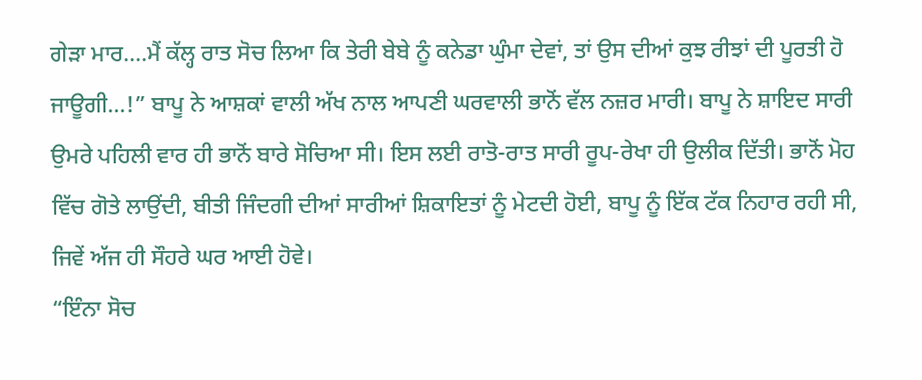ਗੇੜਾ ਮਾਰ….ਮੈਂ ਕੱਲ੍ਹ ਰਾਤ ਸੋਚ ਲਿਆ ਕਿ ਤੇਰੀ ਬੇਬੇ ਨੂੰ ਕਨੇਡਾ ਘੁੰਮਾ ਦੇਵਾਂ, ਤਾਂ ਉਸ ਦੀਆਂ ਕੁਝ ਰੀਝਾਂ ਦੀ ਪੂਰਤੀ ਹੋ ਜਾਊਗੀ…!” ਬਾਪੂ ਨੇ ਆਸ਼ਕਾਂ ਵਾਲੀ ਅੱਖ ਨਾਲ ਆਪਣੀ ਘਰਵਾਲੀ ਭਾਨੋਂ ਵੱਲ ਨਜ਼ਰ ਮਾਰੀ। ਬਾਪੂ ਨੇ ਸ਼ਾਇਦ ਸਾਰੀ ਉਮਰੇ ਪਹਿਲੀ ਵਾਰ ਹੀ ਭਾਨੋਂ ਬਾਰੇ ਸੋਚਿਆ ਸੀ। ਇਸ ਲਈ ਰਾਤੋ-ਰਾਤ ਸਾਰੀ ਰੂਪ-ਰੇਖਾ ਹੀ ਉਲੀਕ ਦਿੱਤੀ। ਭਾਨੋਂ ਮੋਹ ਵਿੱਚ ਗੋਤੇ ਲਾਉਂਦੀ, ਬੀਤੀ ਜਿੰਦਗੀ ਦੀਆਂ ਸਾਰੀਆਂ ਸ਼ਿਕਾਇਤਾਂ ਨੂੰ ਮੇਟਦੀ ਹੋਈ, ਬਾਪੂ ਨੂੰ ਇੱਕ ਟੱਕ ਨਿਹਾਰ ਰਹੀ ਸੀ, ਜਿਵੇਂ ਅੱਜ ਹੀ ਸੌਹਰੇ ਘਰ ਆਈ ਹੋਵੇ।
“ਇੰਨਾ ਸੋਚ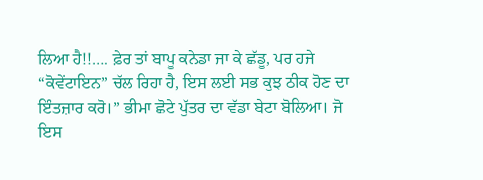ਲਿਆ ਹੈ!!…. ਫ਼ੇਰ ਤਾਂ ਬਾਪੂ ਕਨੇਡਾ ਜਾ ਕੇ ਛੱਡੂ, ਪਰ ਹਜੇ “ਕੋਵੇਂਟਾਇਨ” ਚੱਲ ਰਿਹਾ ਹੈ, ਇਸ ਲਈ ਸਭ ਕੁਝ ਠੀਕ ਹੋਣ ਦਾ ਇੰਤਜ਼ਾਰ ਕਰੋ।” ਭੀਮਾ ਛੋਟੇ ਪੁੱਤਰ ਦਾ ਵੱਡਾ ਬੇਟਾ ਬੋਲਿਆ। ਜੋ ਇਸ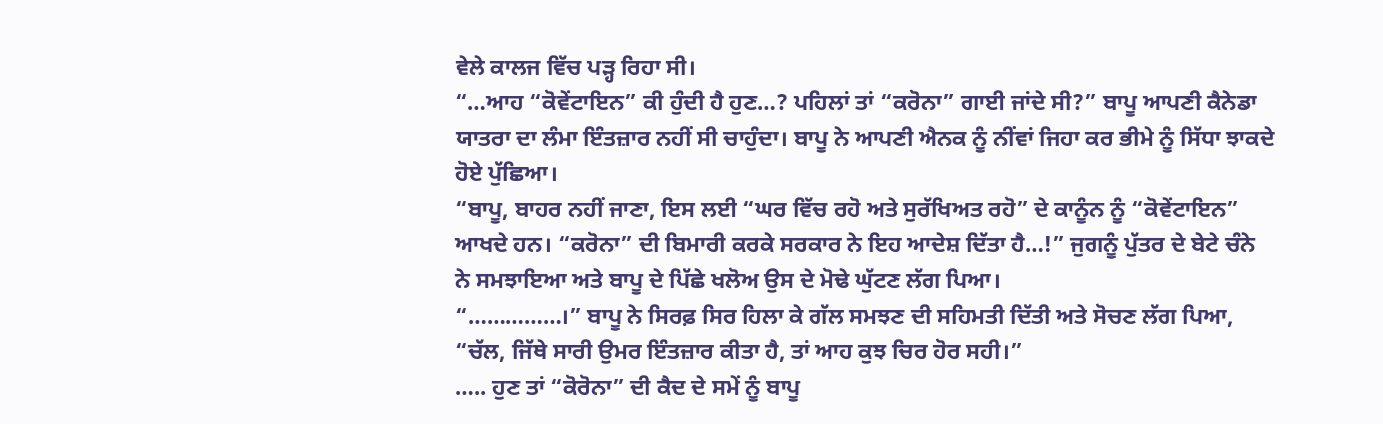ਵੇਲੇ ਕਾਲਜ ਵਿੱਚ ਪੜ੍ਹ ਰਿਹਾ ਸੀ।
“…ਆਹ “ਕੋਵੇਂਟਾਇਨ” ਕੀ ਹੁੰਦੀ ਹੈ ਹੁਣ…? ਪਹਿਲਾਂ ਤਾਂ “ਕਰੋਨਾ” ਗਾਈ ਜਾਂਦੇ ਸੀ?” ਬਾਪੂ ਆਪਣੀ ਕੈਨੇਡਾ ਯਾਤਰਾ ਦਾ ਲੰਮਾ ਇੰਤਜ਼ਾਰ ਨਹੀਂ ਸੀ ਚਾਹੁੰਦਾ। ਬਾਪੂ ਨੇ ਆਪਣੀ ਐਨਕ ਨੂੰ ਨੀਂਵਾਂ ਜਿਹਾ ਕਰ ਭੀਮੇ ਨੂੰ ਸਿੱਧਾ ਝਾਕਦੇ ਹੋਏ ਪੁੱਛਿਆ।
“ਬਾਪੂ, ਬਾਹਰ ਨਹੀਂ ਜਾਣਾ, ਇਸ ਲਈ “ਘਰ ਵਿੱਚ ਰਹੋ ਅਤੇ ਸੁਰੱਖਿਅਤ ਰਹੋ” ਦੇ ਕਾਨੂੰਨ ਨੂੰ “ਕੋਵੇਂਟਾਇਨ” ਆਖਦੇ ਹਨ। “ਕਰੋਨਾ” ਦੀ ਬਿਮਾਰੀ ਕਰਕੇ ਸਰਕਾਰ ਨੇ ਇਹ ਆਦੇਸ਼ ਦਿੱਤਾ ਹੈ…!” ਜੁਗਨੂੰ ਪੁੱਤਰ ਦੇ ਬੇਟੇ ਚੰਨੇ ਨੇ ਸਮਝਾਇਆ ਅਤੇ ਬਾਪੂ ਦੇ ਪਿੱਛੇ ਖਲੋਅ ਉਸ ਦੇ ਮੋਢੇ ਘੁੱਟਣ ਲੱਗ ਪਿਆ।
“……………।” ਬਾਪੂ ਨੇ ਸਿਰਫ਼ ਸਿਰ ਹਿਲਾ ਕੇ ਗੱਲ ਸਮਝਣ ਦੀ ਸਹਿਮਤੀ ਦਿੱਤੀ ਅਤੇ ਸੋਚਣ ਲੱਗ ਪਿਆ, “ਚੱਲ, ਜਿੱਥੇ ਸਾਰੀ ਉਮਰ ਇੰਤਜ਼ਾਰ ਕੀਤਾ ਹੈ, ਤਾਂ ਆਹ ਕੁਝ ਚਿਰ ਹੋਰ ਸਹੀ।”
….. ਹੁਣ ਤਾਂ “ਕੋਰੋਨਾ” ਦੀ ਕੈਦ ਦੇ ਸਮੇਂ ਨੂੰ ਬਾਪੂ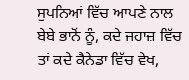ਸੁਪਨਿਆਂ ਵਿੱਚ ਆਪਣੇ ਨਾਲ ਬੇਬੇ ਭਾਨੋਂ ਨੂੰ, ਕਦੇ ਜਹਾਜ਼ ਵਿੱਚ ਤਾਂ ਕਦੇ ਕੈਨੇਡਾ ਵਿੱਚ ਵੇਖ,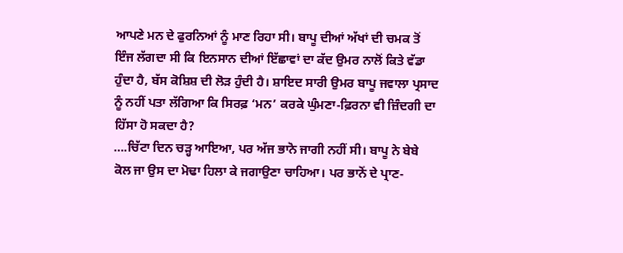ਆਪਣੇ ਮਨ ਦੇ ਫੁਰਨਿਆਂ ਨੂੰ ਮਾਣ ਰਿਹਾ ਸੀ। ਬਾਪੂ ਦੀਆਂ ਅੱਖਾਂ ਦੀ ਚਮਕ ਤੋਂ ਇੰਜ ਲੱਗਦਾ ਸੀ ਕਿ ਇਨਸਾਨ ਦੀਆਂ ਇੱਛਾਵਾਂ ਦਾ ਕੱਦ ਉਮਰ ਨਾਲੋਂ ਕਿਤੇ ਵੱਡਾ ਹੁੰਦਾ ਹੈ, ਬੱਸ ਕੋਸ਼ਿਸ਼ ਦੀ ਲੋੜ ਹੁੰਦੀ ਹੈ। ਸ਼ਾਇਦ ਸਾਰੀ ਉਮਰ ਬਾਪੂ ਜਵਾਲਾ ਪ੍ਰਸਾਦ ਨੂੰ ਨਹੀਂ ਪਤਾ ਲੱਗਿਆ ਕਿ ਸਿਰਫ਼ ‘ਮਨ’ ਕਰਕੇ ਘੁੰਮਣਾ-ਫ਼ਿਰਨਾ ਵੀ ਜ਼ਿੰਦਗੀ ਦਾ ਹਿੱਸਾ ਹੋ ਸਕਦਾ ਹੈ?
….ਚਿੱਟਾ ਦਿਨ ਚੜ੍ਹ ਆਇਆ, ਪਰ ਅੱਜ ਭਾਨੋ ਜਾਗੀ ਨਹੀਂ ਸੀ। ਬਾਪੂ ਨੇ ਬੇਬੇ ਕੋਲ ਜਾ ਉਸ ਦਾ ਮੋਢਾ ਹਿਲਾ ਕੇ ਜਗਾਉਣਾ ਚਾਹਿਆ। ਪਰ ਭਾਨੋਂ ਦੇ ਪ੍ਰਾਣ-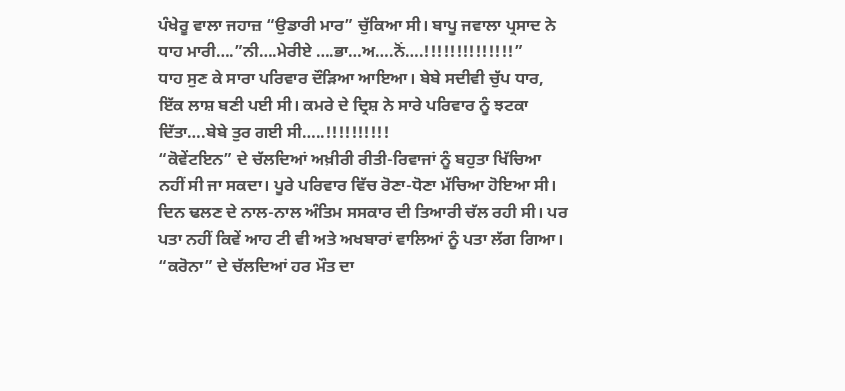ਪੰਖੇਰੂ ਵਾਲਾ ਜਹਾਜ਼ “ਉਡਾਰੀ ਮਾਰ” ਚੁੱਕਿਆ ਸੀ। ਬਾਪੂ ਜਵਾਲਾ ਪ੍ਰਸਾਦ ਨੇ ਧਾਹ ਮਾਰੀ….”ਨੀ….ਮੇਰੀਏ ….ਭਾ…ਅ….ਨੋਂ….!!!!!!!!!!!!!!”
ਧਾਹ ਸੁਣ ਕੇ ਸਾਰਾ ਪਰਿਵਾਰ ਦੌੜਿਆ ਆਇਆ। ਬੇਬੇ ਸਦੀਵੀ ਚੁੱਪ ਧਾਰ, ਇੱਕ ਲਾਸ਼ ਬਣੀ ਪਈ ਸੀ। ਕਮਰੇ ਦੇ ਦ੍ਰਿਸ਼ ਨੇ ਸਾਰੇ ਪਰਿਵਾਰ ਨੂੰ ਝਟਕਾ ਦਿੱਤਾ….ਬੇਬੇ ਤੁਰ ਗਈ ਸੀ…..!!!!!!!!!!
“ਕੋਵੇਂਟਇਨ” ਦੇ ਚੱਲਦਿਆਂ ਅਖ਼ੀਰੀ ਰੀਤੀ-ਰਿਵਾਜਾਂ ਨੂੰ ਬਹੁਤਾ ਖਿੱਚਿਆ ਨਹੀਂ ਸੀ ਜਾ ਸਕਦਾ। ਪੂਰੇ ਪਰਿਵਾਰ ਵਿੱਚ ਰੋਣਾ-ਧੋਣਾ ਮੱਚਿਆ ਹੋਇਆ ਸੀ। ਦਿਨ ਢਲਣ ਦੇ ਨਾਲ-ਨਾਲ ਅੰਤਿਮ ਸਸਕਾਰ ਦੀ ਤਿਆਰੀ ਚੱਲ ਰਹੀ ਸੀ। ਪਰ ਪਤਾ ਨਹੀਂ ਕਿਵੇਂ ਆਹ ਟੀ ਵੀ ਅਤੇ ਅਖਬਾਰਾਂ ਵਾਲਿਆਂ ਨੂੰ ਪਤਾ ਲੱਗ ਗਿਆ। “ਕਰੋਨਾ” ਦੇ ਚੱਲਦਿਆਂ ਹਰ ਮੌਤ ਦਾ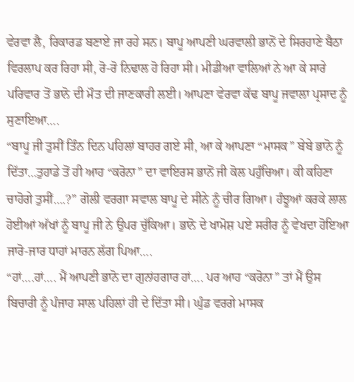ਵੇਰਵਾ ਲੈ, ਰਿਕਾਰਡ ਬਣਾਏ ਜਾ ਰਹੇ ਸਨ। ਬਾਪੂ ਆਪਣੀ ਘਰਵਾਲੀ ਭਾਨੋਂ ਦੇ ਸਿਰਹਾਣੇ ਬੈਠਾ ਵਿਰਲਾਪ ਕਰ ਰਿਹਾ ਸੀ, ਰੋ-ਰੋ ਨਿਢਾਲ ਹੋ ਰਿਹਾ ਸੀ। ਮੀਡੀਆ ਵਾਲਿਆਂ ਨੇ ਆ ਕੇ ਸਾਰੇ ਪਰਿਵਾਰ ਤੋਂ ਭਾਨੋ ਦੀ ਮੌਤ ਦੀ ਜਾਣਕਾਰੀ ਲਈ। ਆਪਣਾ ਵੇਰਵਾ ਕੱਢ ਬਾਪੂ ਜਵਾਲਾ ਪ੍ਰਸਾਦ ਨੂੰ ਸੁਣਾਇਆ….
“ਬਾਪੂ ਜੀ ਤੁਸੀਂ ਤਿੰਨ ਦਿਨ ਪਹਿਲਾਂ ਬਾਹਰ ਗਏ ਸੀ, ਆ ਕੇ ਆਪਣਾ “ਮਾਸਕ” ਬੇਬੇ ਭਾਨੋ ਨੂੰ ਦਿੱਤਾ…ਤੁਹਾਡੇ ਤੋਂ ਹੀ ਆਹ “ਕਰੋਨਾ” ਦਾ ਵਾਇਰਸ ਭਾਨੋਂ ਜੀ ਕੋਲ ਪਹੁੰਚਿਆ। ਕੀ ਕਹਿਣਾ ਚਾਹੋਗੇ ਤੁਸੀਂ….?” ਗੋਲੀ ਵਰਗਾ ਸਵਾਲ ਬਾਪੂ ਦੇ ਸੀਨੇ ਨੂੰ ਚੀਰ ਗਿਆ। ਹੰਝੂਆਂ ਕਰਕੇ ਲਾਲ ਹੋਈਆਂ ਅੱਖਾਂ ਨੂੰ ਬਾਪੂ ਜੀ ਨੇ ਉਪਰ ਚੁੱਕਿਆ। ਭਾਨੋ ਦੇ ਖਾਮੋਸ਼ ਪਏ ਸਰੀਰ ਨੂੰ ਵੇਖਦਾ ਹੋਇਆ ਜਾਰੋ-ਜਾਰ ਧਾਹਾਂ ਮਾਰਨ ਲੱਗ ਪਿਆ….
“ਹਾਂ….ਹਾਂ…. ਮੈਂ ਆਪਣੀ ਭਾਨੋ ਦਾ ਗੁਨਾਂਹਗਾਰ ਹਾਂ…. ਪਰ ਆਹ “ਕਰੋਨਾ” ਤਾਂ ਮੈਂ ਉਸ ਬਿਚਾਰੀ ਨੂੰ ਪੰਜਾਹ ਸਾਲ ਪਹਿਲਾਂ ਹੀ ਦੇ ਦਿੱਤਾ ਸੀ। ਘੁੰਡ ਵਰਗੇ ਮਾਸਕ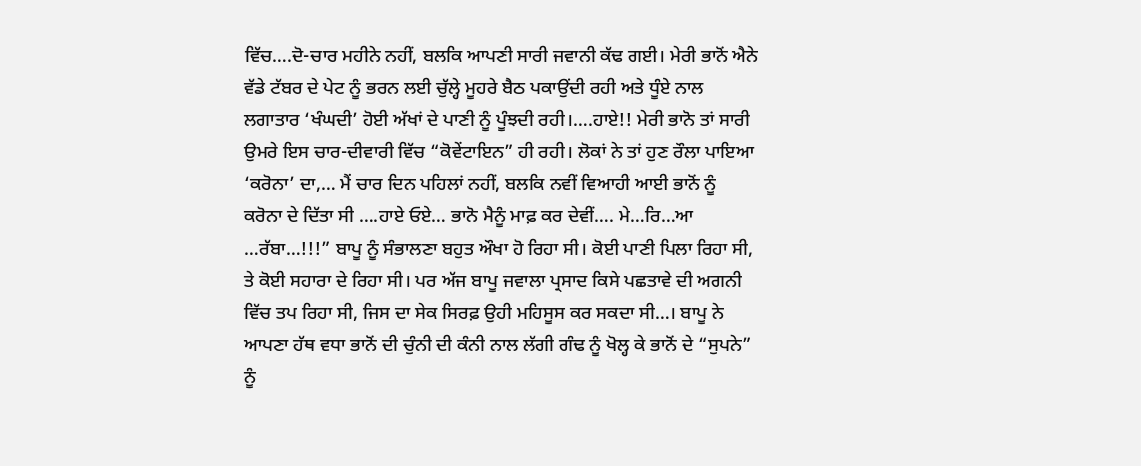ਵਿੱਚ….ਦੋ-ਚਾਰ ਮਹੀਨੇ ਨਹੀਂ, ਬਲਕਿ ਆਪਣੀ ਸਾਰੀ ਜਵਾਨੀ ਕੱਢ ਗਈ। ਮੇਰੀ ਭਾਨੋਂ ਐਨੇ ਵੱਡੇ ਟੱਬਰ ਦੇ ਪੇਟ ਨੂੰ ਭਰਨ ਲਈ ਚੁੱਲ੍ਹੇ ਮੂਹਰੇ ਬੈਠ ਪਕਾਉਂਦੀ ਰਹੀ ਅਤੇ ਧੂੰਏ ਨਾਲ ਲਗਾਤਾਰ ‘ਖੰਘਦੀ’ ਹੋਈ ਅੱਖਾਂ ਦੇ ਪਾਣੀ ਨੂੰ ਪੂੰਝਦੀ ਰਹੀ।….ਹਾਏ!! ਮੇਰੀ ਭਾਨੋ ਤਾਂ ਸਾਰੀ ਉਮਰੇ ਇਸ ਚਾਰ-ਦੀਵਾਰੀ ਵਿੱਚ “ਕੋਵੇਂਟਾਇਨ” ਹੀ ਰਹੀ। ਲੋਕਾਂ ਨੇ ਤਾਂ ਹੁਣ ਰੌਲਾ ਪਾਇਆ ‘ਕਰੋਨਾ’ ਦਾ,… ਮੈਂ ਚਾਰ ਦਿਨ ਪਹਿਲਾਂ ਨਹੀਂ, ਬਲਕਿ ਨਵੀਂ ਵਿਆਹੀ ਆਈ ਭਾਨੋਂ ਨੂੰ ਕਰੋਨਾ ਦੇ ਦਿੱਤਾ ਸੀ ….ਹਾਏ ਓਏ… ਭਾਨੋ ਮੈਨੂੰ ਮਾਫ਼ ਕਰ ਦੇਵੀਂ…. ਮੇ…ਰਿ…ਆ …ਰੱਬਾ…!!!” ਬਾਪੂ ਨੂੰ ਸੰਭਾਲਣਾ ਬਹੁਤ ਔਖਾ ਹੋ ਰਿਹਾ ਸੀ। ਕੋਈ ਪਾਣੀ ਪਿਲਾ ਰਿਹਾ ਸੀ, ਤੇ ਕੋਈ ਸਹਾਰਾ ਦੇ ਰਿਹਾ ਸੀ। ਪਰ ਅੱਜ ਬਾਪੂ ਜਵਾਲਾ ਪ੍ਰਸਾਦ ਕਿਸੇ ਪਛਤਾਵੇ ਦੀ ਅਗਨੀ ਵਿੱਚ ਤਪ ਰਿਹਾ ਸੀ, ਜਿਸ ਦਾ ਸੇਕ ਸਿਰਫ਼ ਉਹੀ ਮਹਿਸੂਸ ਕਰ ਸਕਦਾ ਸੀ…। ਬਾਪੂ ਨੇ ਆਪਣਾ ਹੱਥ ਵਧਾ ਭਾਨੋਂ ਦੀ ਚੁੰਨੀ ਦੀ ਕੰਨੀ ਨਾਲ ਲੱਗੀ ਗੰਢ ਨੂੰ ਖੋਲ੍ਹ ਕੇ ਭਾਨੋਂ ਦੇ “ਸੁਪਨੇ” ਨੂੰ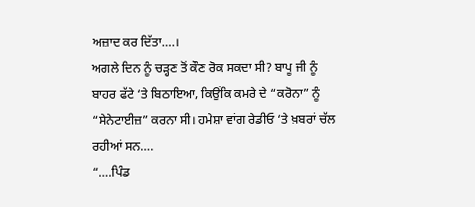ਅਜ਼ਾਦ ਕਰ ਦਿੱਤਾ….।
ਅਗਲੇ ਦਿਨ ਨੂੰ ਚੜ੍ਹਣ ਤੋਂ ਕੌਣ ਰੋਕ ਸਕਦਾ ਸੀ? ਬਾਪੂ ਜੀ ਨੂੰ ਬਾਹਰ ਫੱਟੇ ‘ਤੇ ਬਿਠਾਇਆ, ਕਿਉਂਕਿ ਕਮਰੇ ਦੇ “ਕਰੋਨਾ” ਨੂੰ “ਸੇਨੇਟਾਈਜ਼” ਕਰਨਾ ਸੀ। ਹਮੇਸ਼ਾ ਵਾਂਗ ਰੇਡੀਓ ‘ਤੇ ਖ਼ਬਰਾਂ ਚੱਲ ਰਹੀਆਂ ਸਨ….
“….ਪਿੰਡ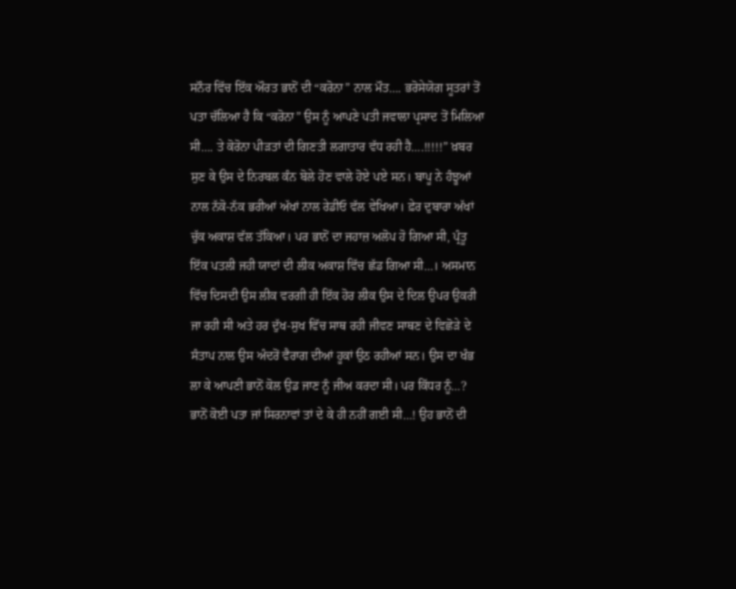ਸਨੌਰ ਵਿੱਚ ਇੱਕ ਔਰਤ ਭਾਨੋਂ ਦੀ “ਕਰੋਨਾ” ਨਾਲ ਮੌਤ…. ਭਰੋਸੇਯੋਗ ਸੂਤਰਾਂ ਤੋਂ ਪਤਾ ਚੱਲਿਆ ਹੈ ਕਿ “ਕਰੋਨਾ” ਉਸ ਨੂੰ ਆਪਣੇ ਪਤੀ ਜਵਾਲਾ ਪ੍ਰਸਾਦ ਤੋਂ ਮਿਲਿਆ ਸੀ…. ਤੇ ਕੋਰੋਨਾ ਪੀੜਤਾਂ ਦੀ ਗਿਣਤੀ ਲਗਾਤਾਰ ਵੱਧ ਰਹੀ ਹੈ….!!!!!” ਖ਼ਬਰ ਸੁਣ ਕੇ ਉਸ ਦੇ ਨਿਰਬਲ ਕੰਨ ਬੋਲੇ ਹੋਣ ਵਾਲੇ ਹੋਏ ਪਏ ਸਨ। ਬਾਪੂ ਨੇ ਹੰਝੂਆਂ ਨਾਲ ਨੱਕੋ-ਨੱਕ ਭਰੀਆਂ ਅੱਖਾਂ ਨਾਲ ਰੇਡੀਓ ਵੱਲ ਵੇਖਿਆ। ਫ਼ੇਰ ਦੁਬਾਰਾ ਅੱਖਾਂ ਚੁੱਕ ਅਕਾਸ਼ ਵੱਲ ਤੱਕਿਆ। ਪਰ ਭਾਨੋਂ ਦਾ ਜਹਾਜ਼ ਅਲੋਪ ਹੋ ਗਿਆ ਸੀ, ਪ੍ਰੰਤੂ ਇੱਕ ਪਤਲੀ ਜਹੀ ਯਾਦਾਂ ਦੀ ਲੀਕ ਅਕਾਸ਼ ਵਿੱਚ ਛੱਡ ਗਿਆ ਸੀ…। ਅਸਮਾਨ ਵਿੱਚ ਦਿਸਦੀ ਉਸ ਲੀਕ ਵਰਗੀ ਹੀ ਇੱਕ ਹੋਰ ਲੀਕ ਉਸ ਦੇ ਦਿਲ ਉਪਰ ਉਕਰੀ ਜਾ ਰਹੀ ਸੀ ਅਤੇ ਹਰ ਦੁੱਖ-ਸੁਖ ਵਿੱਚ ਸਾਥ ਰਹੀ ਜੀਵਣ ਸਾਥਣ ਦੇ ਵਿਛੋੜੇ ਦੇ ਸੰਤਾਪ ਨਾਲ ਉਸ ਅੰਦਰੋਂ ਵੈਰਾਗ ਦੀਆਂ ਹੂਕਾਂ ਉਠ ਰਹੀਆਂ ਸਨ। ਉਸ ਦਾ ਖੰਭ ਲਾ ਕੇ ਆਪਣੀ ਭਾਨੋਂ ਕੋਲ ਉਡ ਜਾਣ ਨੂੰ ਜੀਅ ਕਰਦਾ ਸੀ। ਪਰ ਕਿੱਧਰ ਨੂੰ…? ਭਾਨੋਂ ਕੋਈ ਪਤਾ ਜਾਂ ਸਿਰਨਾਵਾਂ ਤਾਂ ਦੇ ਕੇ ਹੀ ਨਹੀਂ ਗਈ ਸੀ…! ਉਹ ਭਾਨੋਂ ਦੀ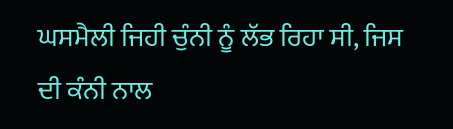ਘਸਮੈਲੀ ਜਿਹੀ ਚੁੰਨੀ ਨੂੰ ਲੱਭ ਰਿਹਾ ਸੀ, ਜਿਸ ਦੀ ਕੰਨੀ ਨਾਲ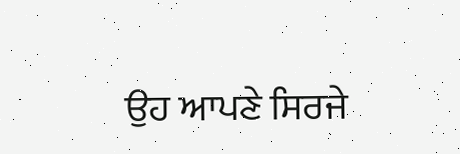ਉਹ ਆਪਣੇ ਸਿਰਜੇ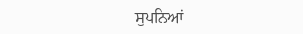ਸੁਪਨਿਆਂ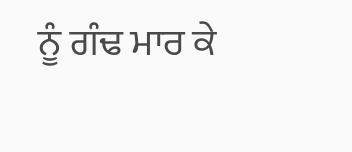ਨੂੰ ਗੰਢ ਮਾਰ ਕੇ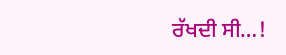ਰੱਖਦੀ ਸੀ…!